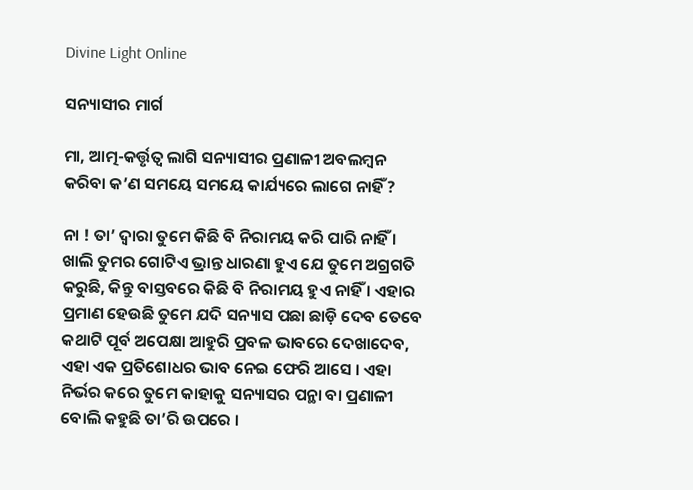Divine Light Online

ସନ୍ୟାସୀର ମାର୍ଗ

ମା, ଆତ୍ମ-କର୍ତ୍ତୃତ୍ଵ ଲାଗି ସନ୍ୟାସୀର ପ୍ରଣାଳୀ ଅବଲମ୍ବନ କରିବା କ’ଣ ସମୟେ ସମୟେ କାର୍ଯ୍ୟରେ ଲାଗେ ନାହିଁ ?

ନା ! ତା’ ଦ୍ଵାରା ତୁମେ କିଛି ବି ନିରାମୟ କରି ପାରି ନାହିଁ । ଖାଲି ତୁମର ଗୋଟିଏ ଭ୍ରାନ୍ତ ଧାରଣା ହୁଏ ଯେ ତୁମେ ଅଗ୍ରଗତି କରୁଛି, କିନ୍ତୁ ବାସ୍ତବରେ କିଛି ବି ନିରାମୟ ହୁଏ ନାହିଁ । ଏହାର ପ୍ରମାଣ ହେଉଛି ତୁମେ ଯଦି ସନ୍ୟାସ ପଛା ଛାଡ଼ି ଦେବ ତେବେ କଥାଟି ପୂର୍ବ ଅପେକ୍ଷା ଆହୁରି ପ୍ରବଳ ଭାବରେ ଦେଖାଦେବ, ଏହା ଏକ ପ୍ରତିଶୋଧର ଭାବ ନେଇ ଫେରି ଆସେ । ଏହା ନିର୍ଭର କରେ ତୁମେ କାହାକୁ ସନ୍ୟାସର ପନ୍ଥା ବା ପ୍ରଣାଳୀ ବୋଲି କହୁଛି ତା’ରି ଉପରେ ।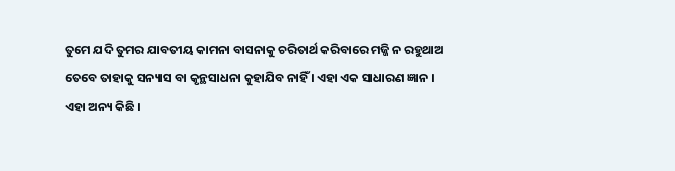ତୁମେ ଯଦି ତୁମର ଯାବତୀୟ କାମନା ବାସନାକୁ ଚରିତାର୍ଥ କରିବାରେ ମଜ୍ଜି ନ ରହୁଥାଅ ତେବେ ତାହାକୁ ସନ୍ୟାସ ବା କୃନ୍ଥସାଧନା କୁହାଯିବ ନାହିଁ । ଏହା ଏକ ସାଧାରଣ ଜ୍ଞାନ । ଏହା ଅନ୍ୟ କିଛି ।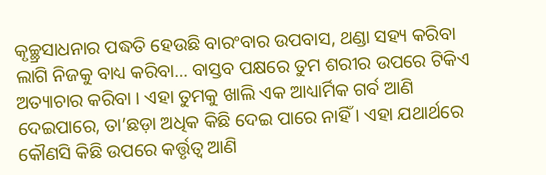କୃଚ୍ଛ୍ରସାଧନାର ପଦ୍ଧତି ହେଉଛି ବାରଂବାର ଉପବାସ, ଥଣ୍ଡା ସହ୍ୟ କରିବା ଲାଗି ନିଜକୁ ବାଧ୍ୟ କରିବା… ବାସ୍ତବ ପକ୍ଷରେ ତୁମ ଶରୀର ଉପରେ ଟିକିଏ ଅତ୍ୟାଚାର କରିବା । ଏହା ତୁମକୁ ଖାଲି ଏକ ଆଧ୍ୟାର୍ମିକ ଗର୍ବ ଆଣି ଦେଇପାରେ, ତା’ଛଡ଼ା ଅଧିକ କିଛି ଦେଇ ପାରେ ନାହିଁ । ଏହା ଯଥାର୍ଥରେ କୌଣସି କିଛି ଉପରେ କର୍ତ୍ତୃତ୍ଵ ଆଣି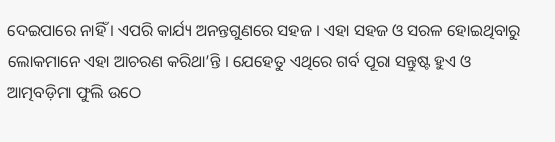ଦେଇପାରେ ନାହିଁ । ଏପରି କାର୍ଯ୍ୟ ଅନନ୍ତଗୁଣରେ ସହଜ । ଏହା ସହଜ ଓ ସରଳ ହୋଇଥିବାରୁ ଲୋକମାନେ ଏହା ଆଚରଣ କରିଥା’ନ୍ତି । ଯେହେତୁ ଏଥିରେ ଗର୍ବ ପୂରା ସନ୍ତୁଷ୍ଟ ହୁଏ ଓ ଆତ୍ମବଡ଼ିମା ଫୁଲି ଉଠେ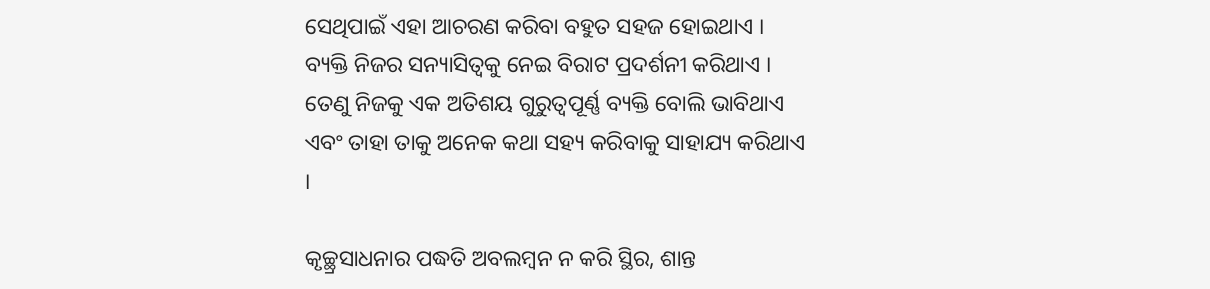ସେଥିପାଇଁ ଏହା ଆଚରଣ କରିବା ବହୁତ ସହଜ ହୋଇଥାଏ । ବ୍ୟକ୍ତି ନିଜର ସନ୍ୟାସିତ୍ୱକୁ ନେଇ ବିରାଟ ପ୍ରଦର୍ଶନୀ କରିଥାଏ । ତେଣୁ ନିଜକୁ ଏକ ଅତିଶୟ ଗୁରୁତ୍ୱପୂର୍ଣ୍ଣ ବ୍ୟକ୍ତି ବୋଲି ଭାବିଥାଏ ଏବଂ ତାହା ତାକୁ ଅନେକ କଥା ସହ୍ୟ କରିବାକୁ ସାହାଯ୍ୟ କରିଥାଏ ।

କୃଚ୍ଛ୍ରସାଧନାର ପଦ୍ଧତି ଅବଲମ୍ବନ ନ କରି ସ୍ଥିର, ଶାନ୍ତ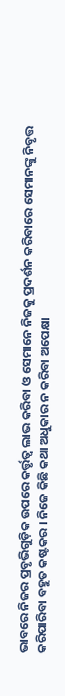ଭାବରେ ନିଜର ପ୍ରବୃଭିଗୁଡ଼ିକ ଉପରେ କର୍ତ୍ତୃତ୍ୱ ଲାଭ କରିବା ଓ ସେମାନେ ନିଜକୁ ପ୍ରଦର୍ଶନ କରିବାରେ ସେମାନଙ୍କୁ ନିବୃତ୍ତ କରିପାରିବା ବହୁତ କଷ୍ଟକର । ନିଜେ କିଛି କଥା ଅଧୁକାର ନ କରିବା ଅପେକ୍ଷା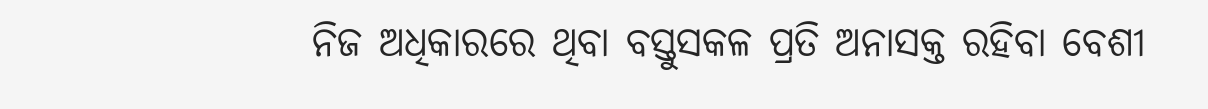ନିଜ ଅଧିକାରରେ ଥିବା ବସ୍ତୁସକଳ ପ୍ରତି ଅନାସକ୍ତ ରହିବା ବେଶୀ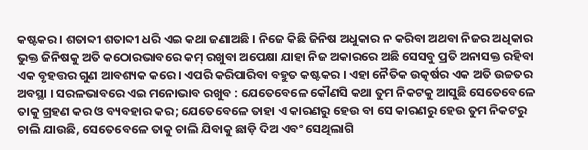କଷ୍ଟକର । ଶତାବ୍ଦୀ ଶତାବ୍ଦୀ ଧରି ଏଇ କଥା ଜଣାଅଛି । ନିଜେ କିଛି ଜିନିଷ ଅଧୁକାର ନ କରିବା ଅଥବା ନିଜର ଅଧିକାର ଭୁକ୍ତ ଜିନିଷକୁ ଅତି କଠୋରଭାବରେ କମ୍ ରଖୁବା ଅପେକ୍ଷା ଯାହା ନିଜ ଅକାରରେ ଅଛି ସେସବୁ ପ୍ରତି ଅନାସକ୍ତ ରହିବା ଏକ ବୃହତ୍ତର ଗୁଣ ଆବଶ୍ୟକ କରେ । ଏପରି କରିପାରିବା ବହୁତ କଷ୍ଟକର । ଏହା ନୈତିକ ଉତ୍କର୍ଷର ଏକ ଅତି ଉଚ୍ଚତର ଅବସ୍ଥା । ସରଳଭାବରେ ଏଇ ମନୋଭାବ ରଖୁବ : ଯେତେବେଳେ କୌଣସି କଥା ତୁମ ନିକଟକୁ ଆସୁଛି ସେତେବେଳେ ତାକୁ ଗ୍ରହଣ କର ଓ ବ୍ୟବହାର କର; ଯେତେବେଳେ ତାହା ଏ କାରଣରୁ ହେଉ ବା ସେ କାରଣରୁ ହେଉ ତୁମ ନିକଟରୁ ଚାଲି ଯାଉଛି, ସେତେବେଳେ ତାକୁ ଚାଲି ଯିବାକୁ ଛାଡ଼ି ଦିଅ ଏବଂ ସେଥିଲାଗି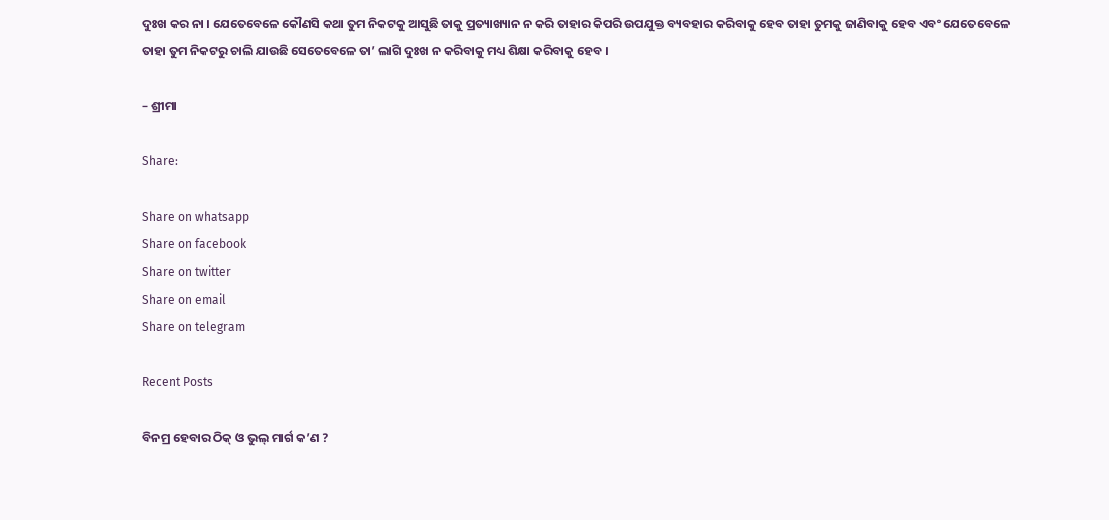ଦୁଃଖ କର ନା । ଯେତେବେଳେ କୌଣସି କଥା ତୁମ ନିକଟକୁ ଆସୁଛି ତାକୁ ପ୍ରତ୍ୟାଖ୍ୟାନ ନ କରି ତାହାର କିପରି ଉପଯୁକ୍ତ ବ୍ୟବହାର କରିବାକୁ ହେବ ତାହା ତୁମକୁ ଜାଣିବାକୁ ହେବ ଏବଂ ଯେତେବେଳେ ତାହା ତୁମ ନିକଟରୁ ଚାଲି ଯାଉଛି ସେତେବେଳେ ତା’ ଲାଗି ଦୁଃଖ ନ କରିବାକୁ ମଧ୍ୟ ଶିକ୍ଷା କରିବାକୁ ହେବ ।

– ଶ୍ରୀମା

Share:

Share on whatsapp
Share on facebook
Share on twitter
Share on email
Share on telegram

Recent Posts

ବିନମ୍ର ହେବାର ଠିକ୍ ଓ ଭୁଲ୍ ମାର୍ଗ କ’ଣ ?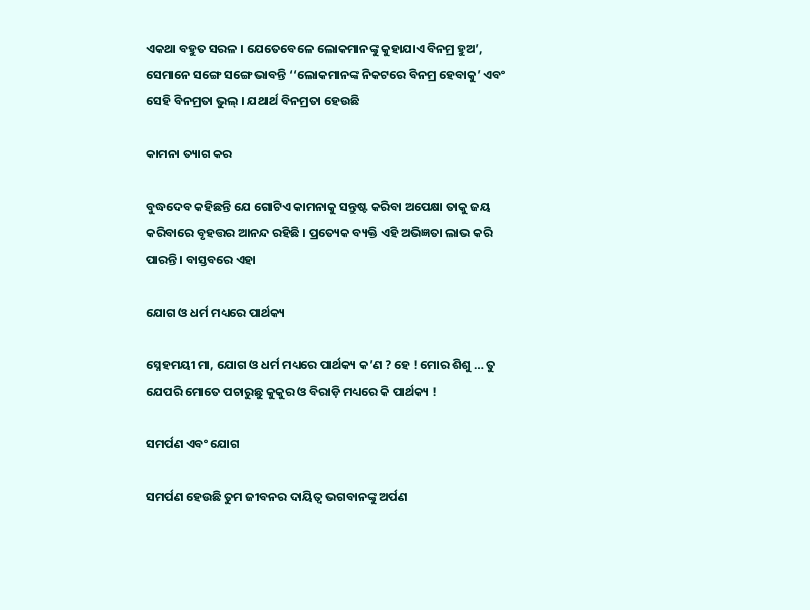ଏକଥା ବହୁତ ସରଳ । ଯେତେବେଳେ ଲୋକମାନଙ୍କୁ କୁହାଯାଏ ବିନମ୍ର ହୁଅ’, ସେମାନେ ସଙ୍ଗେ ସଙ୍ଗେ ଭାବନ୍ତି ‘‘ଲୋକମାନଙ୍କ ନିକଟରେ ବିନମ୍ର ହେବାକୁ’ ଏବଂ ସେହି ବିନମ୍ରତା ଭୁଲ୍ । ଯଥାର୍ଥ ବିନମ୍ରତା ହେଉଛି

କାମନା ତ୍ୟାଗ କର

ବୁଦ୍ଧଦେବ କହିଛନ୍ତି ଯେ ଗୋଟିଏ କାମନାକୁ ସନ୍ତୁଷ୍ଟ କରିବା ଅପେକ୍ଷା ତାକୁ ଜୟ କରିବାରେ ବୃହତ୍ତର ଆନନ୍ଦ ରହିଛି । ପ୍ରତ୍ୟେକ ବ୍ୟକ୍ତି ଏହି ଅଭିଜ୍ଞତା ଲାଭ କରି ପାରନ୍ତି । ବାସ୍ତବରେ ଏହା

ଯୋଗ ଓ ଧର୍ମ ମଧ୍ୟରେ ପାର୍ଥକ୍ୟ

ସ୍ନେହମୟୀ ମା, ଯୋଗ ଓ ଧର୍ମ ମଧ୍ୟରେ ପାର୍ଥକ୍ୟ କ’ଣ ? ହେ ! ମୋର ଶିଶୁ … ତୁ ଯେପରି ମୋତେ ପଚାରୁଛୁ କୁକୁର ଓ ବିରାଡ଼ି ମଧ୍ୟରେ କି ପାର୍ଥକ୍ୟ !

ସମର୍ପଣ ଏବଂ ଯୋଗ

ସମର୍ପଣ ହେଉଛି ତୁମ ଜୀବନର ଦାୟିତ୍ବ ଭଗବାନଙ୍କୁ ଅର୍ପଣ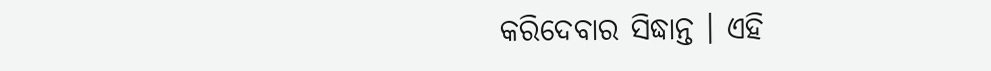କରିଦେବାର ସିଦ୍ଧାନ୍ତ । ଏହି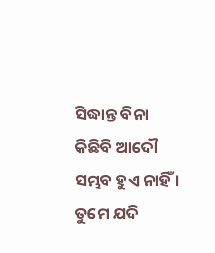ସିଦ୍ଧାନ୍ତ ବିନା କିଛିବି ଆଦୌ ସମ୍ଭବ ହୁଏ ନାହିଁ । ତୁମେ ଯଦି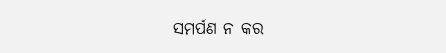ସମର୍ପଣ ନ କର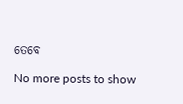ତେବେ

No more posts to show